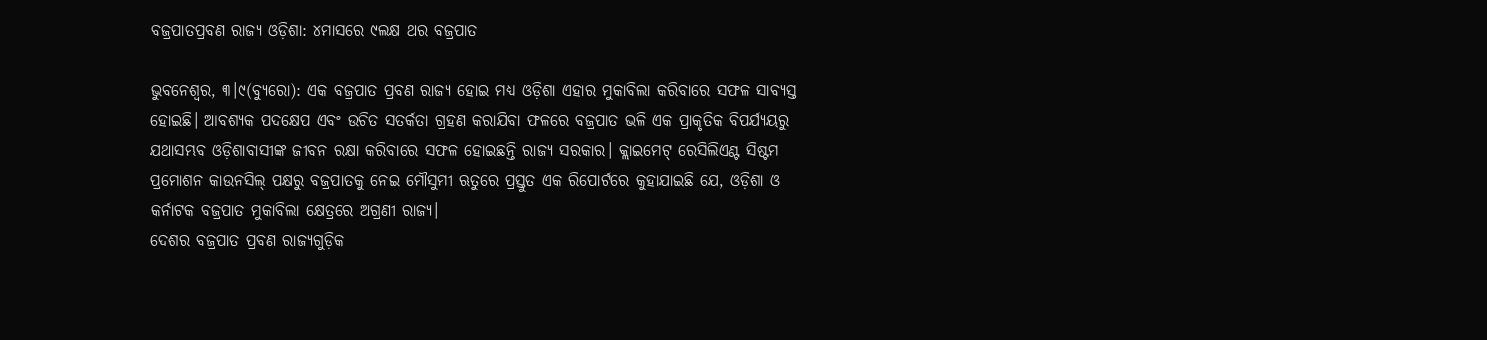ବଜ୍ରପାତପ୍ରବଣ ରାଜ୍ୟ ଓଡ଼ିଶା: ୪ମାସରେ ୯ଲକ୍ଷ ଥର ବଜ୍ରପାତ

ଭୁବନେଶ୍ୱର, ୩।୯(ବ୍ୟୁରୋ): ଏକ ବଜ୍ରପାତ ପ୍ରବଣ ରାଜ୍ୟ ହୋଇ ମଧ୍ୟ ଓଡ଼ିଶା ଏହାର ମୁକାବିଲା କରିବାରେ ସଫଳ ସାବ୍ୟସ୍ତ ହୋଇଛି। ଆବଶ୍ୟକ ପଦକ୍ଷେପ ଏବଂ ଉଚିତ ସତର୍କତା ଗ୍ରହଣ କରାଯିବା ଫଳରେ ବଜ୍ରପାତ ଭଳି ଏକ ପ୍ରାକୃତିକ ବିପର୍ଯ୍ୟୟରୁ ଯଥାସମ୍ଭବ ଓଡ଼ିଶାବାସୀଙ୍କ ଜୀବନ ରକ୍ଷା କରିବାରେ ସଫଳ ହୋଇଛନ୍ତି ରାଜ୍ୟ ସରକାର। କ୍ଲାଇମେଟ୍‌ ରେସିଲିଏଣ୍ଟ ସିଷ୍ଟମ ପ୍ରମୋଶନ କାଉନସିଲ୍‌ ପକ୍ଷରୁ ବଜ୍ରପାତକୁ ନେଇ ମୌସୁମୀ ଋତୁରେ ପ୍ରସ୍ତୁତ ଏକ ରିପୋର୍ଟରେ କୁହାଯାଇଛି ଯେ, ଓଡ଼ିଶା ଓ କର୍ନାଟକ ବଜ୍ରପାତ ମୁକାବିଲା କ୍ଷେତ୍ରରେ ଅଗ୍ରଣୀ ରାଜ୍ୟ।
ଦେଶର ବଜ୍ରପାତ ପ୍ରବଣ ରାଜ୍ୟଗୁଡ଼ିକ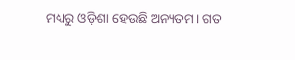ମଧ୍ୟରୁ ଓଡ଼ିଶା ହେଉଛି ଅନ୍ୟତମ। ଗତ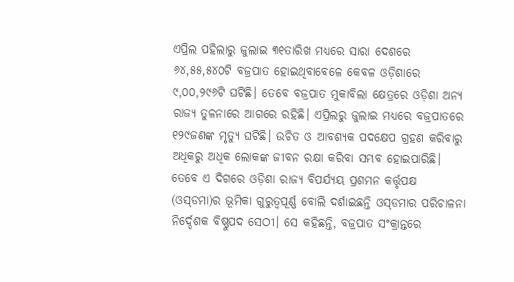ଏପ୍ରିଲ ପହିଲାରୁ ଜୁଲାଇ ୩୧ତାରିଖ ମଧ୍ୟରେ ସାରା ଦେଶରେ ୬୪,୫୫,୫୪୦ଟି ବଜ୍ରପାତ ହୋଇଥିବାବେଳେ କେବଳ ଓଡ଼ିଶାରେ ୯,୦୦,୨୯୬ଟି ଘଟିଛି। ତେବେ ବଜ୍ରପାତ ମୁକାବିଲା କ୍ଷେତ୍ରରେ ଓଡ଼ିଶା ଅନ୍ୟ ରାଜ୍ୟ ତୁଳନାରେ ଆଗରେ ରହିଛି। ଏପ୍ରିଲରୁ ଜୁଲାଇ ମଧ୍ୟରେ ବଜ୍ରପାତରେ ୧୨୯ଜଣଙ୍କ ମୃତ୍ୟୁ ଘଟିଛି। ଉଚିତ ଓ ଆବଶ୍ୟକ ପଦକ୍ଷେପ ଗ୍ରହଣ କରିବାରୁ ଅଧିକରୁ ଅଧିକ ଲୋକଙ୍କ ଜୀବନ ରକ୍ଷା କରିବା ସମ୍ଭବ ହୋଇପାରିଛି। ତେବେ ଏ ଦିଗରେ ଓଡ଼ିଶା ରାଜ୍ୟ ବିପର୍ଯ୍ୟୟ ପ୍ରଶମନ କର୍ତ୍ତୃପକ୍ଷ (ଓସ୍‌ଡମା)ର ଭୂମିକା ଗୁରୁତ୍ୱପୂର୍ଣ୍ଣ ବୋଲି ଦର୍ଶାଇଛନ୍ତି ଓସ୍‌ଡମାର ପରିଚାଳନା ନିର୍ଦ୍ଦେଶକ ବିଷ୍ଣୁପଦ ସେଠୀ। ସେ କହିଛନ୍ତି, ବଜ୍ରପାତ ସଂକ୍ରାନ୍ତରେ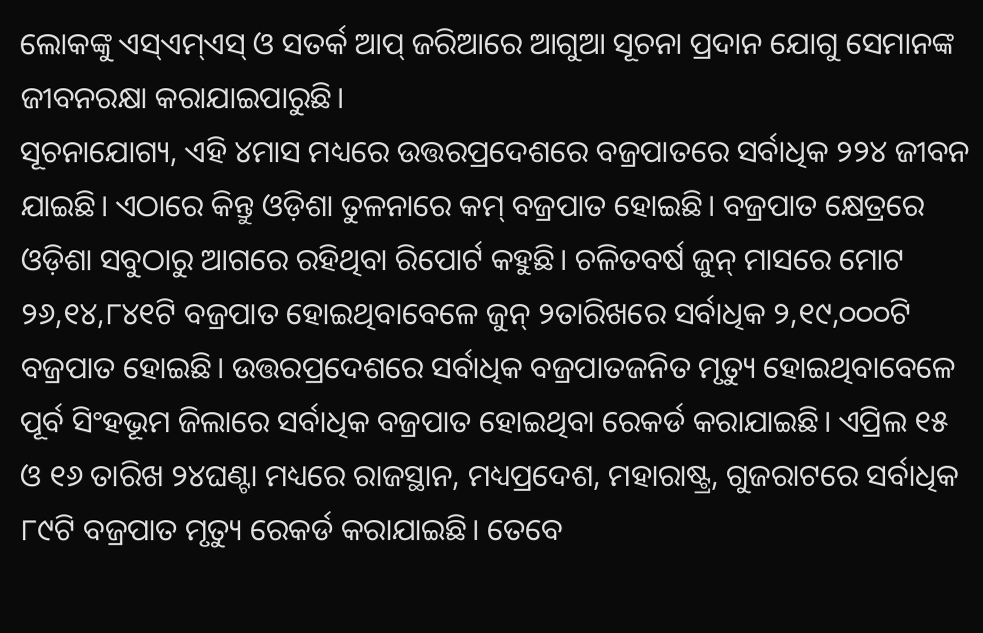ଲୋକଙ୍କୁ ଏସ୍‌ଏମ୍‌ଏସ୍‌ ଓ ସତର୍କ ଆପ୍‌ ଜରିଆରେ ଆଗୁଆ ସୂଚନା ପ୍ରଦାନ ଯୋଗୁ ସେମାନଙ୍କ ଜୀବନରକ୍ଷା କରାଯାଇପାରୁଛି।
ସୂଚନାଯୋଗ୍ୟ, ଏହି ୪ମାସ ମଧ୍ୟରେ ଉତ୍ତରପ୍ରଦେଶରେ ବଜ୍ରପାତରେ ସର୍ବାଧିକ ୨୨୪ ଜୀବନ ଯାଇଛି। ଏଠାରେ କିନ୍ତୁ ଓଡ଼ିଶା ତୁଳନାରେ କମ୍‌ ବଜ୍ରପାତ ହୋଇଛି। ବଜ୍ରପାତ କ୍ଷେତ୍ରରେ ଓଡ଼ିଶା ସବୁଠାରୁ ଆଗରେ ରହିଥିବା ରିପୋର୍ଟ କହୁଛି। ଚଳିତବର୍ଷ ଜୁନ୍‌ ମାସରେ ମୋଟ ୨୬,୧୪,୮୪୧ଟି ବଜ୍ରପାତ ହୋଇଥିବାବେଳେ ଜୁନ୍‌ ୨ତାରିଖରେ ସର୍ବାଧିକ ୨,୧୯,୦୦୦ଟି ବଜ୍ରପାତ ହୋଇଛି। ଉତ୍ତରପ୍ରଦେଶରେ ସର୍ବାଧିକ ବଜ୍ରପାତଜନିତ ମୃତ୍ୟୁ ହୋଇଥିବାବେଳେ ପୂର୍ବ ସିଂହଭୂମ ଜିଲାରେ ସର୍ବାଧିକ ବଜ୍ରପାତ ହୋଇଥିବା ରେକର୍ଡ କରାଯାଇଛି। ଏପ୍ରିଲ ୧୫ ଓ ୧୬ ତାରିଖ ୨୪ଘଣ୍ଟା ମଧ୍ୟରେ ରାଜସ୍ଥାନ, ମଧ୍ୟପ୍ରଦେଶ, ମହାରାଷ୍ଟ୍ର, ଗୁଜରାଟରେ ସର୍ବାଧିକ ୮୯ଟି ବଜ୍ରପାତ ମୃତ୍ୟୁ ରେକର୍ଡ କରାଯାଇଛି। ତେବେ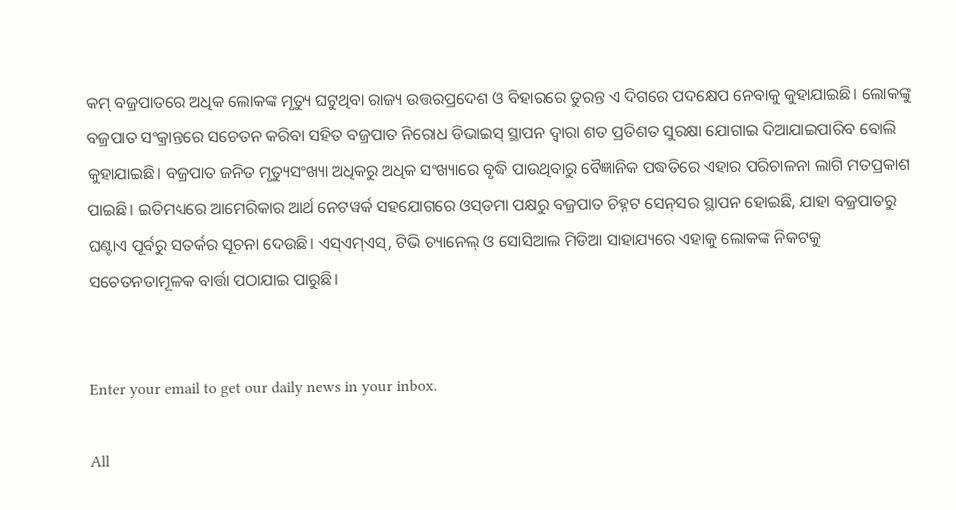କମ୍‌ ବଜ୍ରପାତରେ ଅଧିକ ଲୋକଙ୍କ ମୃତ୍ୟୁ ଘଟୁଥିବା ରାଜ୍ୟ ଉତ୍ତରପ୍ରଦେଶ ଓ ବିହାରରେ ତୁରନ୍ତ ଏ ଦିଗରେ ପଦକ୍ଷେପ ନେବାକୁ କୁହାଯାଇଛି। ଲୋକଙ୍କୁ ବଜ୍ରପାତ ସଂକ୍ରାନ୍ତରେ ସଚେତନ କରିବା ସହିତ ବଜ୍ରପାତ ନିରୋଧ ଡିଭାଇସ୍‌ ସ୍ଥାପନ ଦ୍ୱାରା ଶତ ପ୍ରତିଶତ ସୁରକ୍ଷା ଯୋଗାଇ ଦିଆଯାଇପାରିବ ବୋଲି କୁହାଯାଇଛି। ବଜ୍ରପାତ ଜନିତ ମୃତ୍ୟୁସଂଖ୍ୟା ଅଧିକରୁ ଅଧିକ ସଂଖ୍ୟାରେ ବୃଦ୍ଧି ପାଉଥିବାରୁ ବୈଜ୍ଞାନିକ ପଦ୍ଧତିରେ ଏହାର ପରିଚାଳନା ଲାଗି ମତପ୍ରକାଶ ପାଇଛି। ଇତିମଧ୍ୟରେ ଆମେରିକାର ଆର୍ଥ ନେଟୱର୍କ ସହଯୋଗରେ ଓସ୍‌ଡମା ପକ୍ଷରୁ ବଜ୍ରପାତ ଚିହ୍ନଟ ସେନ୍‌ସର ସ୍ଥାପନ ହୋଇଛି, ଯାହା ବଜ୍ରପାତରୁ ଘଣ୍ଟାଏ ପୂର୍ବରୁ ସତର୍କର ସୂଚନା ଦେଉଛି। ଏସ୍‌ଏମ୍‌ଏସ୍‌, ଟିଭି ଚ୍ୟାନେଲ୍‌ ଓ ସୋସିଆଲ ମିଡିଆ ସାହାଯ୍ୟରେ ଏହାକୁ ଲୋକଙ୍କ ନିକଟକୁ ସଚେତନତାମୂଳକ ବାର୍ତ୍ତା ପଠାଯାଇ ପାରୁଛି।


Enter your email to get our daily news in your inbox.

All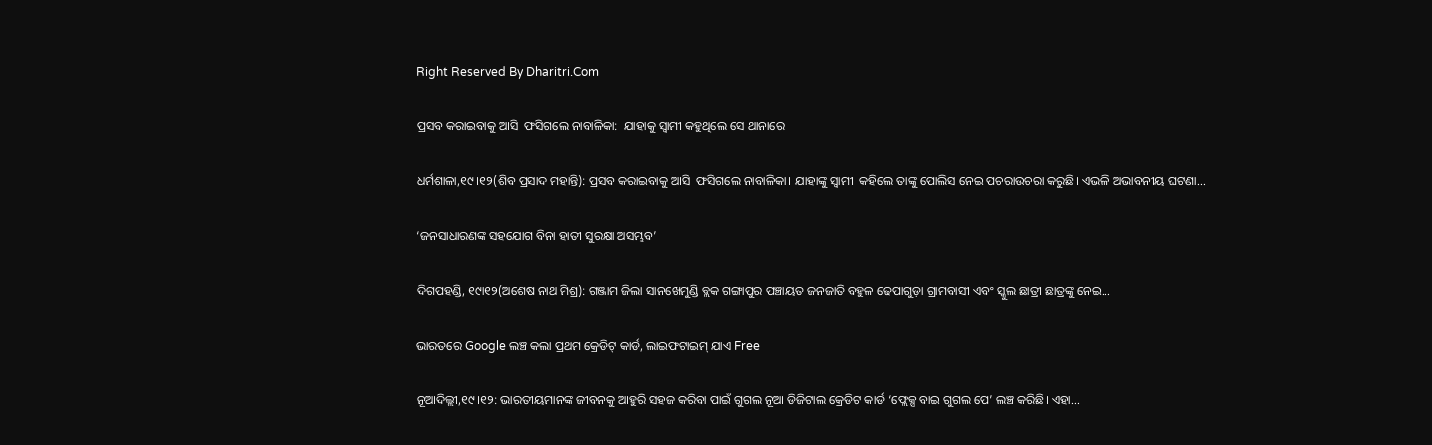Right Reserved By Dharitri.Com

ପ୍ରସବ କରାଇବାକୁ ଆସି  ଫସିଗଲେ ନାବାଳିକା:  ଯାହାକୁ ସ୍ବାମୀ କହୁଥିଲେ ସେ ଥାନାରେ

ଧର୍ମଶାଳା,୧୯।୧୨(ଶିବ ପ୍ରସାଦ ମହାନ୍ତି): ପ୍ରସବ କରାଇବାକୁ ଆସି  ଫସିଗଲେ ନାବାଳିକା। ଯାହାଙ୍କୁ ସ୍ବାମୀ  କହିଲେ ତାଙ୍କୁ ପୋଲିସ ନେଇ ପଚରାଉଚରା କରୁଛି। ଏଭଳି ଅଭାବନୀୟ ଘଟଣା...

‘ଜନସାଧାରଣଙ୍କ ସହଯୋଗ ବିନା ହାତୀ ସୁରକ୍ଷା ଅସମ୍ଭବ’

ଦିଗପହଣ୍ଡି, ୧୯ା୧୨(ଅଶେଷ ନାଥ ମିଶ୍ର): ଗଞ୍ଜାମ ଜିଲା ସାନଖେମୁଣ୍ଡି ବ୍ଲକ ଗଙ୍ଗାପୁର ପଞ୍ଚାୟତ ଜନଜାତି ବହୁଳ ଢେପାଗୁଡ଼ା ଗ୍ରାମବାସୀ ଏବଂ ସ୍କୁଲ ଛାତ୍ରୀ ଛାତ୍ରଙ୍କୁ ନେଇ...

ଭାରତରେ Google ଲଞ୍ଚ କଲା ପ୍ରଥମ କ୍ରେଡିଟ୍‌ କାର୍ଡ, ଲାଇଫଟାଇମ୍‌ ଯାଏ Free

ନୂଆଦିଲ୍ଲୀ,୧୯।୧୨: ଭାରତୀୟମାନଙ୍କ ଜୀବନକୁ ଆହୁରି ସହଜ କରିବା ପାଇଁ ଗୁଗଲ ନୂଆ ଡିଜିଟାଲ କ୍ରେଡିଟ କାର୍ଡ ‘ଫ୍ଲେକ୍ସ ବାଇ ଗୁଗଲ ପେ’ ଲଞ୍ଚ କରିଛି। ଏହା...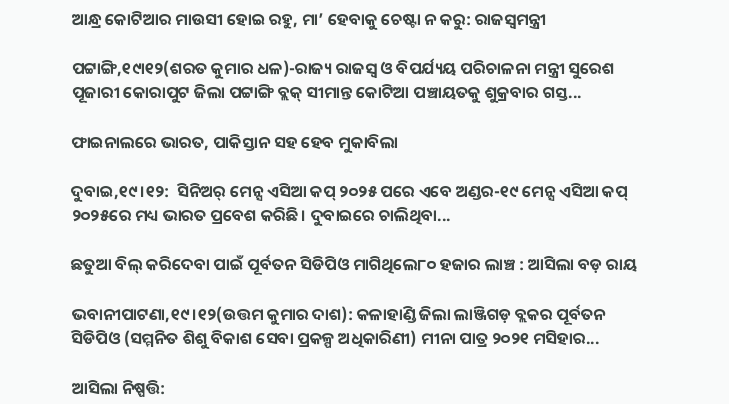ଆନ୍ଧ୍ର କୋଟିଆର ମାଉସୀ ହୋଇ ରହୁ, ମା’ ହେବାକୁ ଚେଷ୍ଟା ନ କରୁ: ରାଜସ୍ବମନ୍ତ୍ରୀ

ପଟ୍ଟାଙ୍ଗି,୧୯ା୧୨(ଶରତ କୁମାର ଧଳ)-ରାଜ୍ୟ ରାଜସ୍ବ ଓ ବିପର୍ଯ୍ୟୟ ପରିଚାଳନା ମନ୍ତ୍ରୀ ସୁରେଶ ପୂଜାରୀ କୋରାପୁଟ ଜିଲା ପଟ୍ଟାଙ୍ଗି ବ୍ଲକ୍‌ ସୀମାନ୍ତ କୋଟିଆ ପଞ୍ଚାୟତକୁ ଶୁକ୍ରବାର ଗସ୍ତ...

ଫାଇନାଲରେ ଭାରତ, ପାକିସ୍ତାନ ସହ ହେବ ମୁକାବିଲା

ଦୁବାଇ,୧୯।୧୨:  ସିନିଅର୍‌ ମେନ୍ସ ଏସିଆ କପ୍‌ ୨୦୨୫ ପରେ ଏବେ ଅଣ୍ଡର-୧୯ ମେନ୍ସ ଏସିଆ କପ୍‌ ୨୦୨୫ରେ ମଧ୍ୟ ଭାରତ ପ୍ରବେଶ କରିଛି। ଦୁବାଇରେ ଚାଲିଥିବା...

ଛତୁଆ ବିଲ୍‌ କରିଦେବା ପାଇଁ ପୂର୍ବତନ ସିଡିପିଓ ମାଗିଥିଲେ୮୦ ହଜାର ଲାଞ୍ଚ : ଆସିଲା ବଡ଼ ରାୟ

ଭବାନୀପାଟଣା,୧୯।୧୨(ଉତ୍ତମ କୁମାର ଦାଶ): କଳାହାଣ୍ଡି ଜିଲା ଲାଞ୍ଜିଗଡ଼ ବ୍ଲକର ପୂର୍ବତନ ସିଡିପିଓ (ସମ୍ମନିତ ଶିଶୁ ବିକାଶ ସେବା ପ୍ରକଳ୍ପ ଅଧିକାରିଣୀ) ମୀନା ପାତ୍ର ୨୦୨୧ ମସିହାର...

ଆସିଲା ନିଷ୍ପତ୍ତି: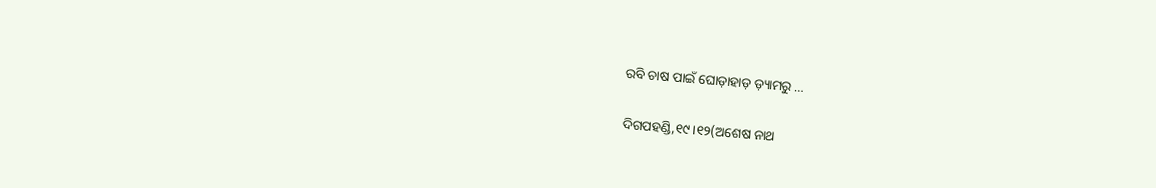ରବି ଚାଷ ପାଇଁ ଘୋଡ଼ାହାଡ଼ ଡ଼୍ୟାମରୁ …

ଦିଗପହଣ୍ଡି,୧୯।୧୨(ଅଶେଷ ନାଥ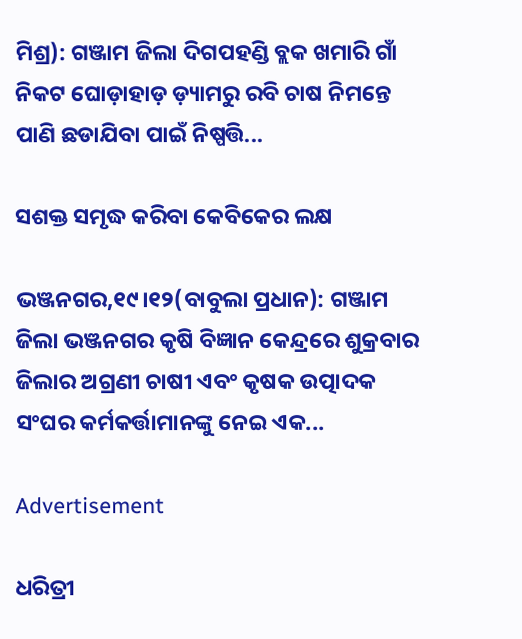ମିଶ୍ର): ଗଞ୍ଜାମ ଜିଲା ଦିଗପହଣ୍ଡି ବ୍ଲକ ଖମାରି ଗାଁ ନିକଟ ଘୋଡ଼ାହାଡ଼ ଡ଼୍ୟାମରୁ ରବି ଚାଷ ନିମନ୍ତେ ପାଣି ଛଡାଯିବା ପାଇଁ ନିଷ୍ପତ୍ତି...

ସଶକ୍ତ ସମୃଦ୍ଧ କରିବା କେବିକେର ଲକ୍ଷ

ଭଞ୍ଜନଗର,୧୯।୧୨(ବାବୁଲା ପ୍ରଧାନ): ଗଞ୍ଜାମ ଜିଲା ଭଞ୍ଜନଗର କୃଷି ବିଜ୍ଞାନ କେନ୍ଦ୍ରରେ ଶୁକ୍ରବାର ଜିଲାର ଅଗ୍ରଣୀ ଚାଷୀ ଏବଂ କୃଷକ ଉତ୍ପାଦକ ସଂଘର କର୍ମକର୍ତ୍ତାମାନଙ୍କୁ ନେଇ ଏକ...

Advertisement

ଧରିତ୍ରୀ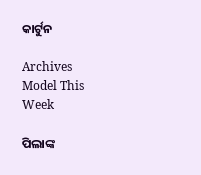କାର୍ଟୁନ

Archives
Model This Week

ପିଲାଙ୍କ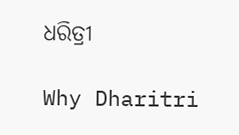ଧରିତ୍ରୀ

Why Dharitri